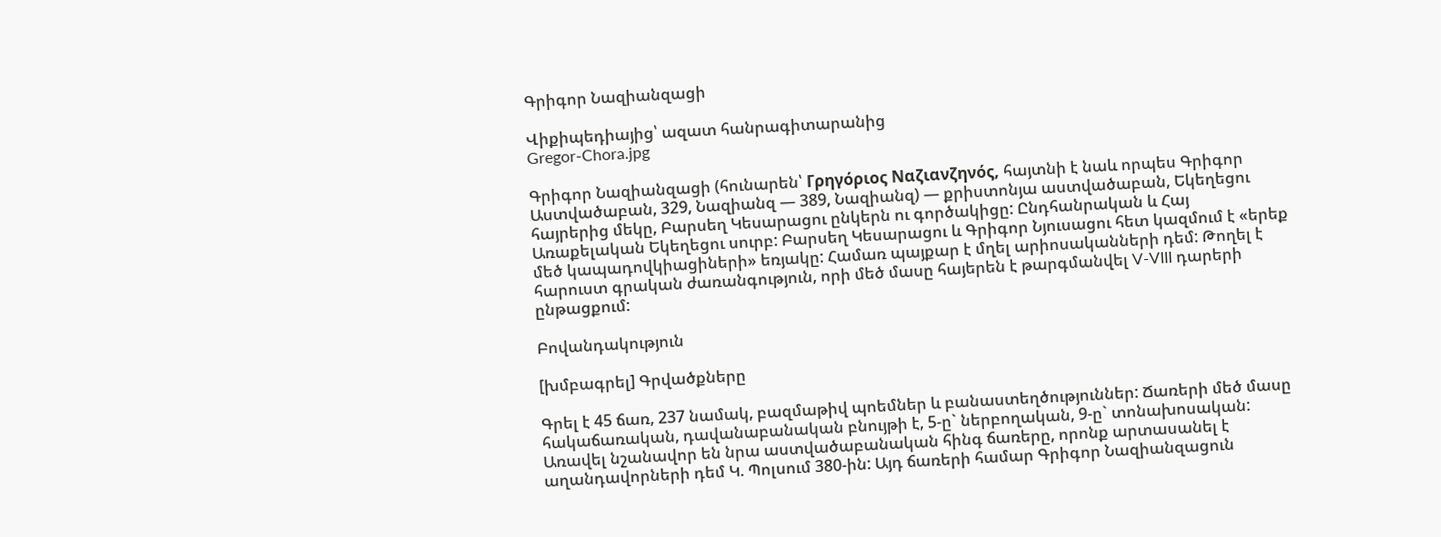Գրիգոր Նազիանզացի

Վիքիպեդիայից՝ ազատ հանրագիտարանից
Gregor-Chora.jpg

Գրիգոր Նազիանզացի (հունարեն՝ Γρηγόριος Ναζιανζηνός, հայտնի է նաև որպես Գրիգոր Աստվածաբան, 329, Նազիանզ — 389, Նազիանզ) — քրիստոնյա աստվածաբան, Եկեղեցու հայրերից մեկը, Բարսեղ Կեսարացու ընկերն ու գործակիցը: Ընդհանրական և Հայ Առաքելական Եկեղեցու սուրբ: Բարսեղ Կեսարացու և Գրիգոր Նյուսացու հետ կազմում է «երեք մեծ կապադովկիացիների» եռյակը: Համառ պայքար է մղել արիոսականների դեմ: Թողել է հարուստ գրական ժառանգություն, որի մեծ մասը հայերեն է թարգմանվել V-VIII դարերի ընթացքում:

Բովանդակություն

[խմբագրել] Գրվածքները

Գրել է 45 ճառ, 237 նամակ, բազմաթիվ պոեմներ և բանաստեղծություններ: Ճառերի մեծ մասը հակաճառական, դավանաբանական բնույթի է, 5-ը` ներբողական, 9-ը` տոնախոսական: Առավել նշանավոր են նրա աստվածաբանական հինգ ճառերը, որոնք արտասանել է աղանդավորների դեմ Կ. Պոլսում 380-ին: Այդ ճառերի համար Գրիգոր Նազիանզացուն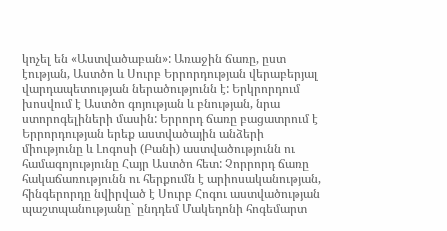կոչել են «Աստվածաբան»: Առաջին ճառը, ըստ էության, Աստծո և Սուրբ Երրորդության վերաբերյալ վարդապետության ներածությունն է: Երկրորդում խոսվում է Աստծո գոյության և բնության, նրա ստորոգելիների մասին: Երրորդ ճառը բացատրում է Երրորդության երեք աստվածային անձերի միությունը և Լոգոսի (Բանի) աստվածությունն ու համագոյությունը Հայր Աստծո հետ: Չորրորդ ճառը հակաճառությունն ու հերքումն է արիոսականության, հինգերորդը նվիրված է Սուրբ Հոգու աստվածության պաշտպանությանը` ընդդեմ Մակեդոնի հոգեմարտ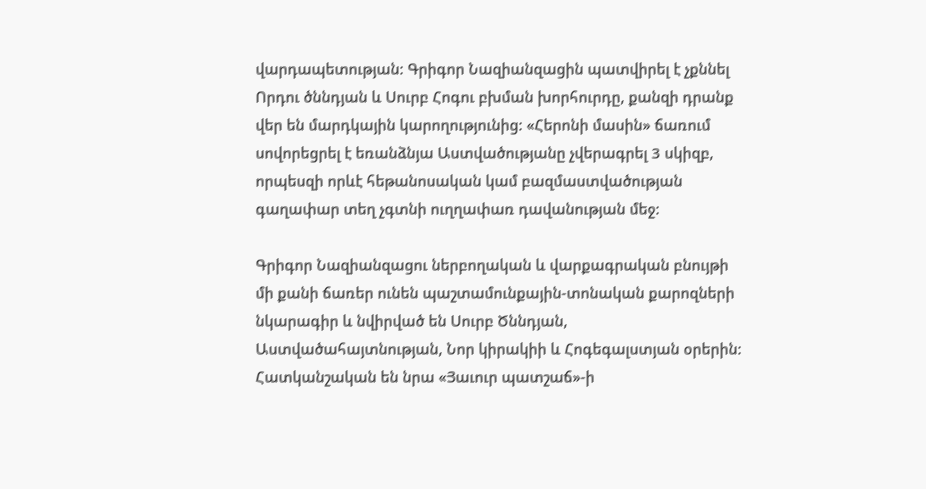վարդապետության: Գրիգոր Նազիանզացին պատվիրել է չքննել Որդու ծննդյան և Սուրբ Հոգու բխման խորհուրդը, քանզի դրանք վեր են մարդկային կարողությունից: «Հերոնի մասին» ճառում սովորեցրել է եռանձնյա Աստվածությանը չվերագրել 3 սկիզբ, որպեսզի որևէ հեթանոսական կամ բազմաստվածության գաղափար տեղ չգտնի ուղղափառ դավանության մեջ:

Գրիգոր Նազիանզացու ներբողական և վարքագրական բնույթի մի քանի ճառեր ունեն պաշտամունքային-տոնական քարոզների նկարագիր և նվիրված են Սուրբ Ծննդյան, Աստվածահայտնության, Նոր կիրակիի և Հոգեգալստյան օրերին: Հատկանշական են նրա «Յաւուր պատշաճ»-ի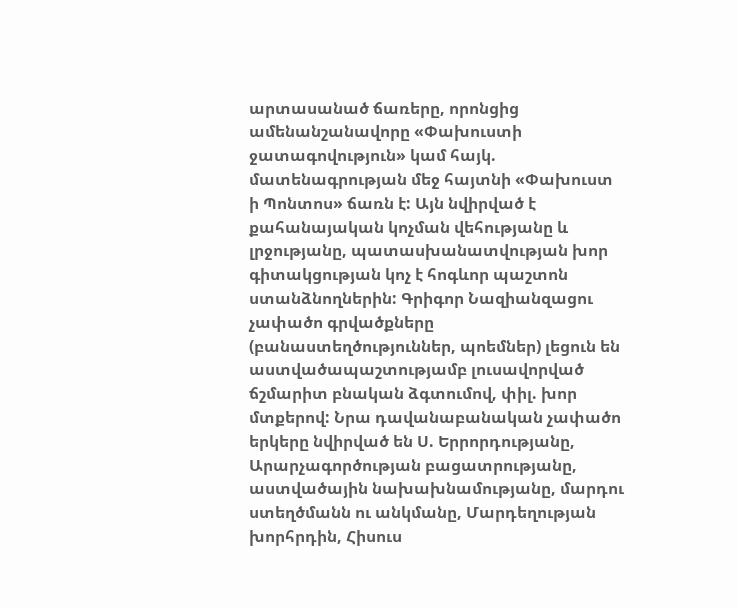արտասանած ճառերը, որոնցից ամենանշանավորը «Փախուստի ջատագովություն» կամ հայկ. մատենագրության մեջ հայտնի «Փախուստ ի Պոնտոս» ճառն է: Այն նվիրված է քահանայական կոչման վեհությանը և լրջությանը, պատասխանատվության խոր գիտակցության կոչ է հոգևոր պաշտոն ստանձնողներին: Գրիգոր Նազիանզացու չափածո գրվածքները (բանաստեղծություններ, պոեմներ) լեցուն են աստվածապաշտությամբ լուսավորված ճշմարիտ բնական ձգտումով, փիլ. խոր մտքերով: Նրա դավանաբանական չափածո երկերը նվիրված են Ս. Երրորդությանը, Արարչագործության բացատրությանը, աստվածային նախախնամությանը, մարդու ստեղծմանն ու անկմանը, Մարդեղության խորհրդին, Հիսուս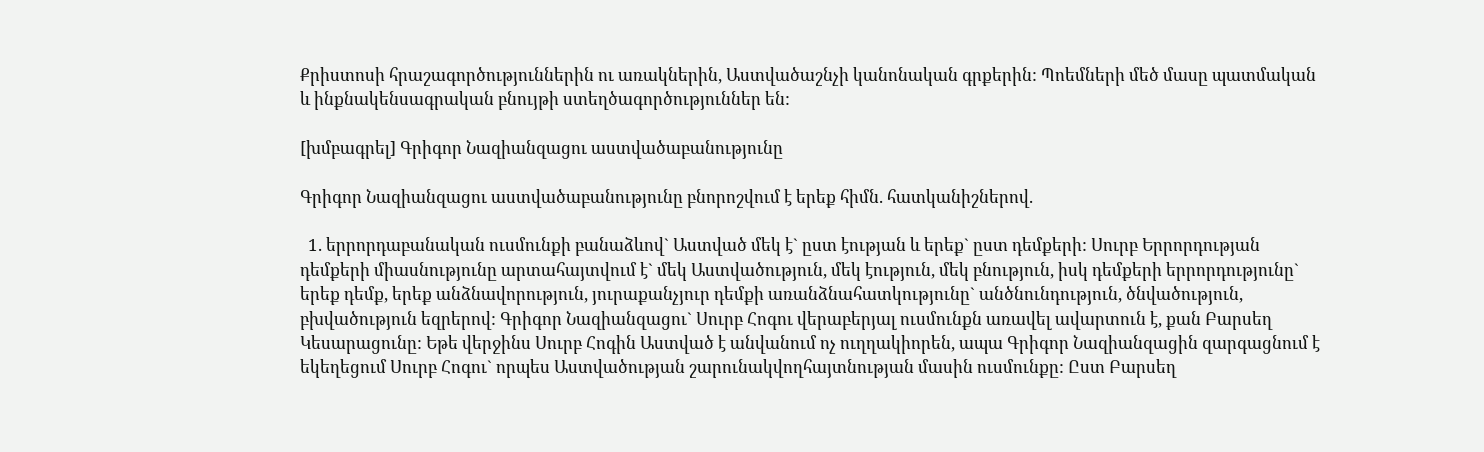Քրիստոսի հրաշագործություններին ու առակներին, Աստվածաշնչի կանոնական գրքերին: Պոեմների մեծ մասը պատմական և ինքնակենսագրական բնույթի ստեղծագործություններ են:

[խմբագրել] Գրիգոր Նազիանզացու աստվածաբանությունը

Գրիգոր Նազիանզացու աստվածաբանությունը բնորոշվում է երեք հիմն. հատկանիշներով.

  1. երրորդաբանական ուսմունքի բանաձևով` Աստված մեկ է` ըստ էության և երեք` ըստ դեմքերի: Սուրբ Երրորդության դեմքերի միասնությունը արտահայտվում է` մեկ Աստվածություն, մեկ էություն, մեկ բնություն, իսկ դեմքերի երրորդությունը` երեք դեմք, երեք անձնավորություն, յուրաքանչյուր դեմքի առանձնահատկությունը` անծնունդություն, ծնվածություն, բխվածություն եզրերով: Գրիգոր Նազիանզացու` Սուրբ Հոգու վերաբերյալ ուսմունքն առավել ավարտուն է, քան Բարսեղ Կեսարացունը: Եթե վերջինս Սուրբ Հոգին Աստված է անվանում ոչ ուղղակիորեն, ապա Գրիգոր Նազիանզացին զարգացնում է եկեղեցում Սուրբ Հոգու` որպես Աստվածության շարունակվողհայտնության մասին ուսմունքը: Ըստ Բարսեղ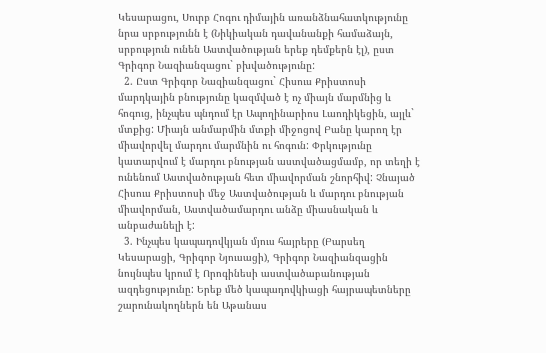Կեսարացու, Սուրբ Հոգու դիմային առանձնահատկությունը նրա սրբությունն է (Նիկիական դավանանքի համաձայն, սրբություն ունեն Աստվածության երեք դեմքերն էլ), ըստ Գրիգոր Նազիանզացու` բխվածությունը:
  2. Ըստ Գրիգոր Նազիանզացու` Հիսուս Քրիստոսի մարդկային բնությունը կազմված է ոչ միայն մարմնից և հոգուց, ինչպես պնդում էր Ապողինարիոս Լաոդիկեցին, այլև` մտքից: Միայն անմարմին մտքի միջոցով Բանը կարող էր միավորվել մարդու մարմնին ու հոգուն: Փրկությունը կատարվում է մարդու բնության աստվածացմամբ, որ տեղի է ունենում Աստվածության հետ միավորման շնորհիվ: Չնայած Հիսուս Քրիստոսի մեջ Աստվածության և մարդու բնության միավորման, Աստվածամարդու անձը միասնական և անբաժանելի է:
  3. Ինչպես կապադովկյան մյուս հայրերը (Բարսեղ Կեսարացի, Գրիգոր Նյուսացի), Գրիգոր Նազիանզացին նույնպես կրում է Որոգինեսի աստվածաբանության ազդեցությունը: Երեք մեծ կապադովկիացի հայրապետները շարունակողներն են Աթանաս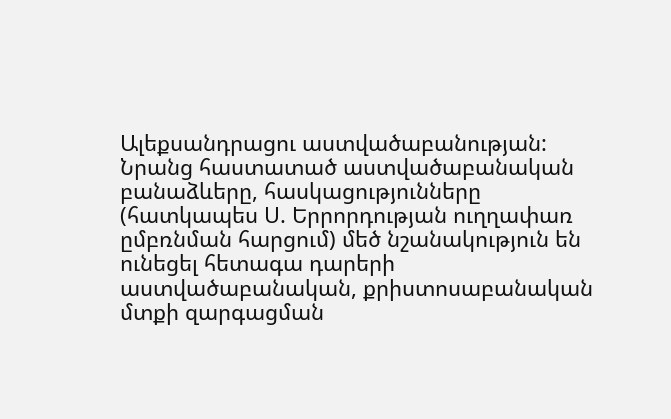Ալեքսանդրացու աստվածաբանության: Նրանց հաստատած աստվածաբանական բանաձևերը, հասկացությունները (հատկապես Ս. Երրորդության ուղղափառ ըմբռնման հարցում) մեծ նշանակություն են ունեցել հետագա դարերի աստվածաբանական, քրիստոսաբանական մտքի զարգացման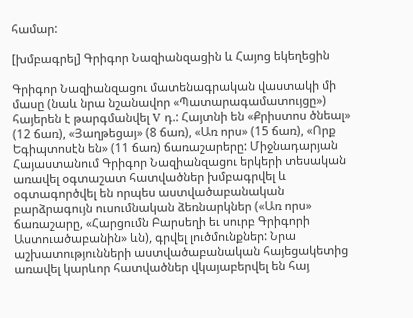համար:

[խմբագրել] Գրիգոր Նազիանզացին և Հայոց եկեղեցին

Գրիգոր Նազիանզացու մատենագրական վաստակի մի մասը (նաև նրա նշանավոր «Պատարագամատույցը») հայերեն է թարգմանվել V դ.: Հայտնի են «Քրիստոս ծնեալ» (12 ճառ), «Յաղթեցայ» (8 ճառ), «Առ որս» (15 ճառ), «Որք Եգիպտոսէն են» (11 ճառ) ճառաշարերը: Միջնադարյան Հայաստանում Գրիգոր Նազիանզացու երկերի տեսական առավել օգտաշատ հատվածներ խմբագրվել և օգտագործվել են որպես աստվածաբանական բարձրագույն ուսումնական ձեռնարկներ («Առ որս» ճառաշարը, «Հարցումն Բարսեղի եւ սուրբ Գրիգորի Աստուածաբանին» ևն), գրվել լուծմունքներ: Նրա աշխատությունների աստվածաբանական հայեցակետից առավել կարևոր հատվածներ վկայաբերվել են հայ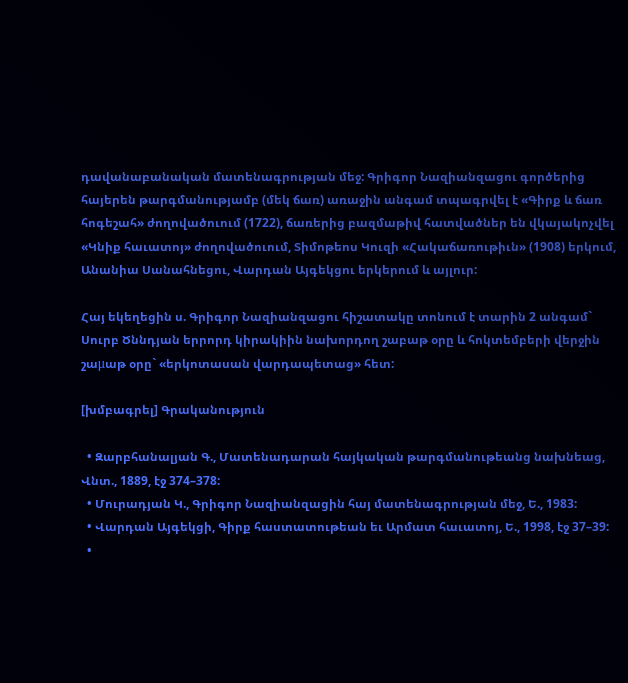դավանաբանական մատենագրության մեջ: Գրիգոր Նազիանզացու գործերից հայերեն թարգմանությամբ (մեկ ճառ) առաջին անգամ տպագրվել է «Գիրք և ճառ հոգեշահ» ժողովածուում (1722), ճառերից բազմաթիվ հատվածներ են վկայակոչվել «Կնիք հաւատոյ» ժողովածուում, Տիմոթեոս Կուզի «Հակաճառութիւն» (1908) երկում, Անանիա Սանահնեցու, Վարդան Այգեկցու երկերում և այլուր:

Հայ եկեղեցին ս. Գրիգոր Նազիանզացու հիշատակը տոնում է տարին 2 անգամ` Սուրբ Ծննդյան երրորդ կիրակիին նախորդող շաբաթ օրը և հոկտեմբերի վերջին շաμաթ օրը` «երկոտասան վարդապետաց» հետ:

[խմբագրել] Գրականություն

  • Զարբհանալյան Գ., Մատենադարան հայկական թարգմանութեանց նախնեաց, Վնտ., 1889, էջ 374–378:
  • Մուրադյան Կ., Գրիգոր Նազիանզացին հայ մատենագրության մեջ, Ե., 1983:
  • Վարդան Այգեկցի, Գիրք հաստատութեան եւ Արմատ հաւատոյ, Ե., 1998, էջ 37–39:
  •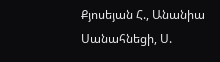Քյոսեյան Հ., Անանիա Սանահնեցի, Ս.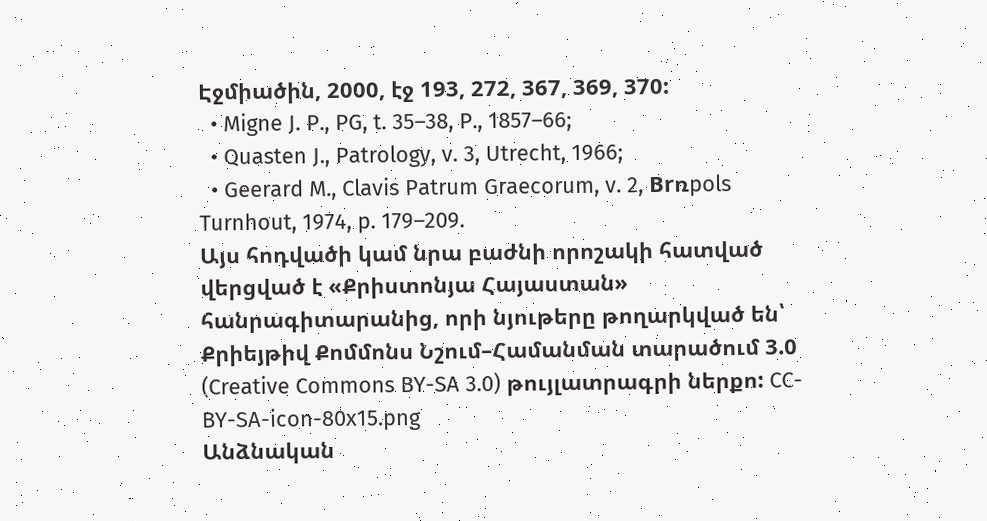Էջմիածին, 2000, էջ 193, 272, 367, 369, 370:
  • Migne J. P., PG, t. 35–38, P., 1857–66;
  • Quasten J., Patrology, v. 3, Utrecht, 1966;
  • Geerard M., Clavis Patrum Graecorum, v. 2, Brռpols Turnhout, 1974, p. 179–209.
Այս հոդվածի կամ նրա բաժնի որոշակի հատված վերցված է «Քրիստոնյա Հայաստան» հանրագիտարանից, որի նյութերը թողարկված են՝ Քրիեյթիվ Քոմմոնս Նշում–Համանման տարածում 3.0 (Creative Commons BY-SA 3.0) թույլատրագրի ներքո: CC-BY-SA-icon-80x15.png
Անձնական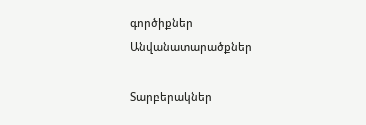գործիքներ
Անվանատարածքներ

Տարբերակներ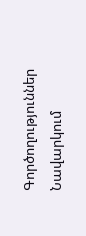Գործողություններ
Նավարկում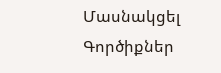Մասնակցել
Գործիքներ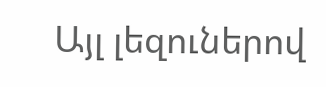Այլ լեզուներով